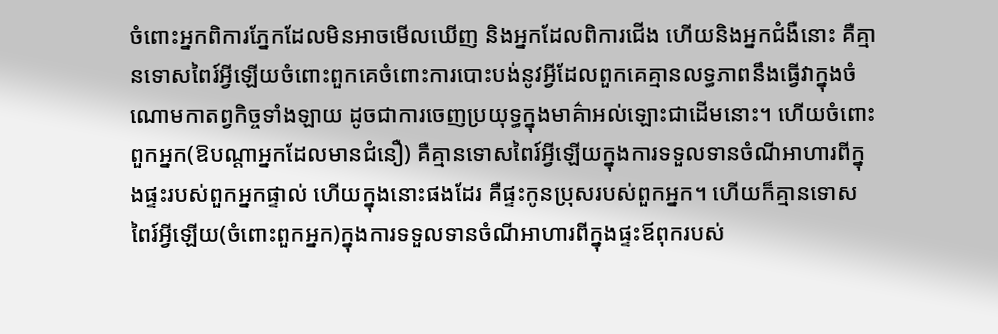ចំពោះអ្នកពិការភ្នែកដែលមិនអាចមើលឃើញ និងអ្នកដែលពិការជើង ហើយនិងអ្នកជំងឺនោះ គឺគ្មានទោសពៃរ៍អ្វីឡើយចំពោះពួកគេចំពោះការបោះបង់នូវអ្វីដែលពួកគេគ្មានលទ្ធភាពនឹងធ្វើវាក្នុងចំណោមកាតព្វកិច្ចទាំងឡាយ ដូចជាការចេញប្រយុទ្ធក្នុងមាគ៌ាអល់ឡោះជាដើមនោះ។ ហើយចំពោះពួកអ្នក(ឱបណ្តាអ្នកដែលមានជំនឿ) គឺគ្មានទោសពៃរ៍អ្វីឡើយក្នុងការទទួលទានចំណីអាហារពីក្នុងផ្ទះរបស់ពួកអ្នកផ្ទាល់ ហើយក្នុងនោះផងដែរ គឺផ្ទះកូនប្រុសរបស់ពួកអ្នក។ ហើយក៏គ្មានទោសពៃរ៍អ្វីឡើយ(ចំពោះពួកអ្នក)ក្នុងការទទួលទានចំណីអាហារពីក្នុងផ្ទះឪពុករបស់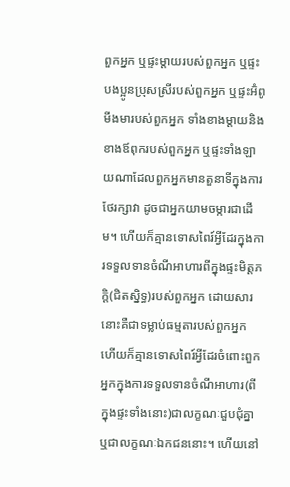ពួកអ្នក ឬផ្ទះម្ដាយរបស់ពួកអ្នក ឬផ្ទះបងប្អូនប្រុសស្រីរបស់ពួកអ្នក ឬផ្ទះអ៊ំពូមីងមារបស់ពួកអ្នក ទាំងខាងម្ដាយនិងខាងឪពុករបស់ពួកអ្នក ឬផ្ទះទាំងឡាយណាដែលពួកអ្នកមានតួនាទីក្នុងការថែរក្សាវា ដូចជាអ្នកយាមចម្ការជាដើម។ ហើយក៏គ្មានទោសពៃរ៍អ្វីដែរក្នុងការទទួលទានចំណីអាហារពីក្នុងផ្ទះមិត្តភក្តិ(ជិតស្និទ្ធ)របស់ពួកអ្នក ដោយសារនោះគឺជាទម្លាប់ធម្មតារបស់ពួកអ្នក ហើយក៏គ្មានទោសពៃរ៍អ្វីដែរចំពោះពួកអ្នកក្នុងការទទួលទានចំណីអាហារ(ពីក្នុងផ្ទះទាំងនោះ)ជាលក្ខណៈជួបជុំគ្នា ឬជាលក្ខណៈឯកជននោះ។ ហើយនៅ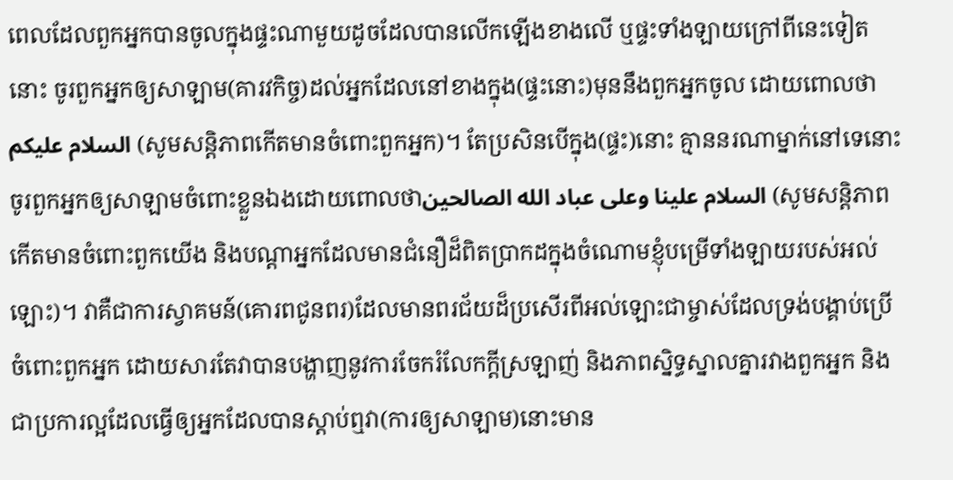ពេលដែលពួកអ្នកបានចូលក្នុងផ្ទះណាមួយដូចដែលបានលើកឡើងខាងលើ ឬផ្ទះទាំងឡាយក្រៅពីនេះទៀតនោះ ចូរពួកអ្នកឲ្យសាឡាម(គារវកិច្ច)ដល់អ្នកដែលនៅខាងក្នុង(ផ្ទះនោះ)មុននឹងពួកអ្នកចូល ដោយពោលថា السلام عليكم (សូមសន្តិភាពកើតមានចំពោះពួកអ្នក)។ តែប្រសិនបើក្នុង(ផ្ទះ)នោះ គ្មាននរណាម្នាក់នៅទេនោះ ចូរពួកអ្នកឲ្យសាឡាមចំពោះខ្លួនឯងដោយពោលថាالسلام علينا وعلى عباد الله الصالحين (សូមសន្តិភាពកើតមានចំពោះពួកយើង និងបណ្តាអ្នកដែលមានជំនឿដ៏ពិតប្រាកដក្នុងចំណោមខ្ញុំបម្រើទាំងឡាយរបស់អល់ឡោះ)។ វាគឺជាការស្វាគមន៍(គោរពជូនពរ)ដែលមានពរជ័យដ៏ប្រសើរពីអល់ឡោះជាម្ចាស់ដែលទ្រង់បង្គាប់ប្រើចំពោះពួកអ្នក ដោយសារតែវាបានបង្ហាញនូវការចែករំលែកក្តីស្រឡាញ់ និងភាពស្និទ្ធស្នាលគ្នារវាងពួកអ្នក និងជាប្រការល្អដែលធ្វើឲ្យអ្នកដែលបានស្តាប់ឮវា(ការឲ្យសាឡាម)នោះមាន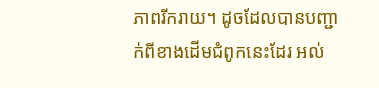ភាពរីករាយ។ ដូចដែលបានបញ្ជាក់ពីខាងដើមជំពូកនេះដែរ អល់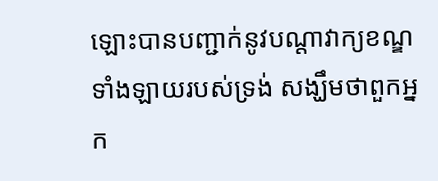ឡោះបានបញ្ជាក់នូវបណ្តាវាក្យខណ្ឌទាំងឡាយរបស់ទ្រង់ សង្ឃឹមថាពួកអ្នក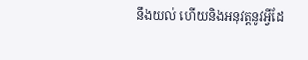នឹងយល់ ហើយនិងអនុវត្តនូវអ្វីដែ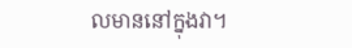លមាននៅក្នុងវា។